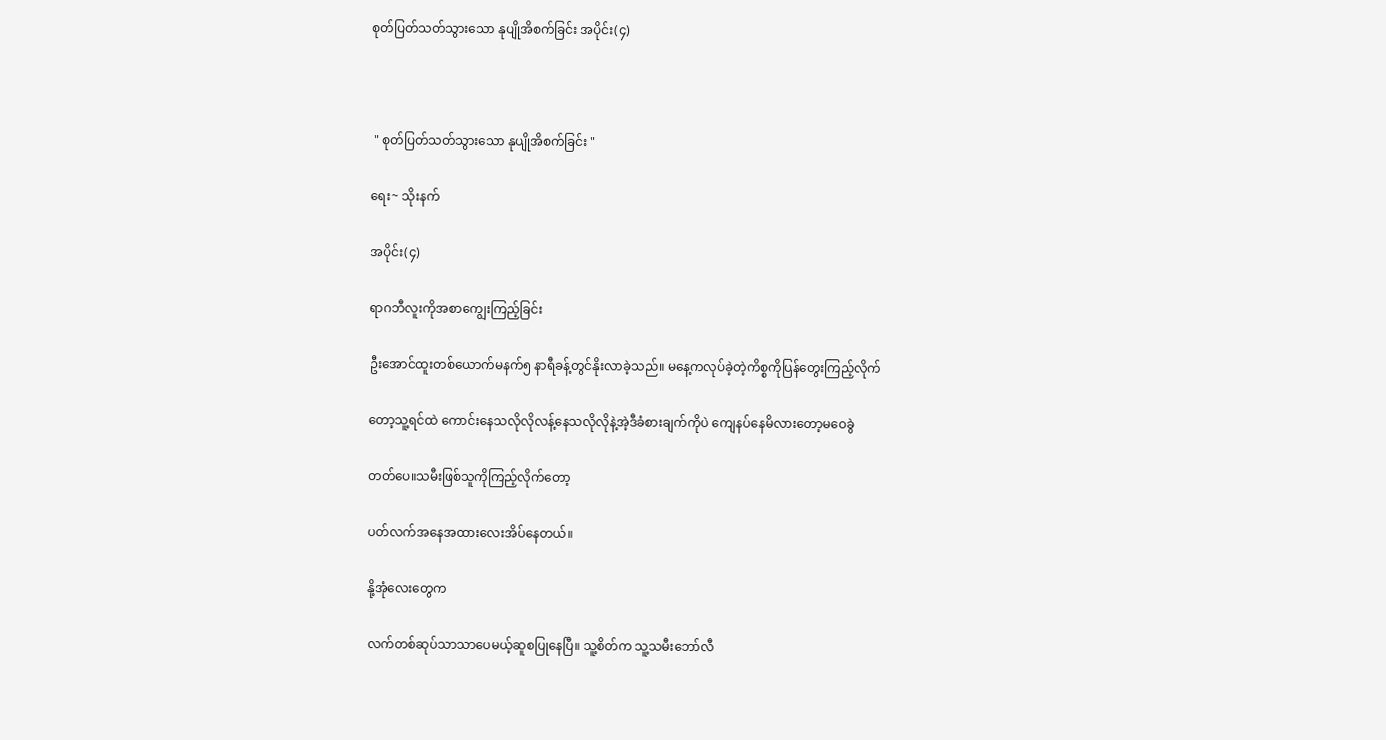စုတ်ပြတ်သတ်သွားသော နုပျိုအိစက်ခြင်း အပိုင်း(၄)



 " စုတ်ပြတ်သတ်သွားသော နုပျိုအိစက်ခြင်း "

ရေး~ သိုးနက်

အပိုင်း(၄)

ရာဂဘီလူးကိုအစာကျွေးကြည့်ခြင်း

ဦးအောင်ထူးတစ်ယောက်မနက်၅ နာရီခန့်တွင်နိုးလာခဲ့သည်။ မနေ့ကလုပ်ခဲ့တဲ့ကိစ္စကိုပြန်တွေးကြည့်လိုက်

တော့သူ့ရင်ထဲ ကောင်းနေသလိုလိုလန့်နေသလိုလိုနဲ့အဲ့ဒီခံစားချက်ကိုပဲ ကျေနပ်နေမိလားတော့မဝေခွဲ

တတ်ပေ။သမီးဖြစ်သူကိုကြည့်လိုက်တော့

ပတ်လက်အနေအထားလေးအိပ်နေတယ်။

နို့အုံလေးတွေက

လက်တစ်ဆုပ်သာသာပေမယ့်ဆူစပြုနေပြီ။ သူ့စိတ်က သူ့သမီးဘော်လီ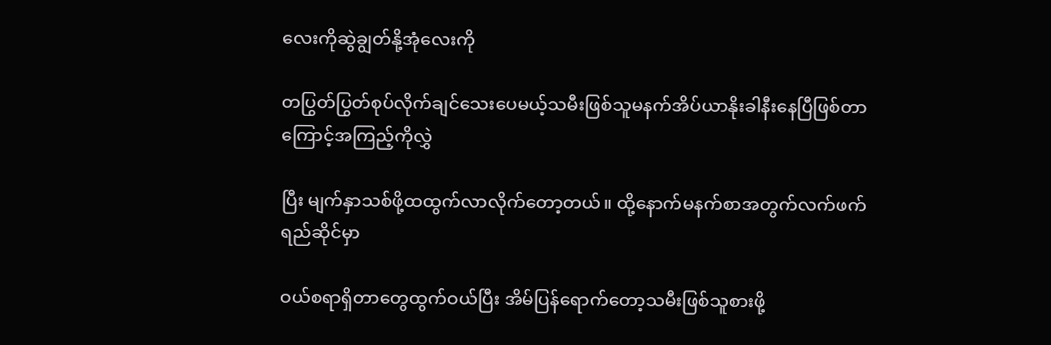လေးကိုဆွဲချွတ်နို့အုံလေးကို

တပြွတ်ပြွတ်စုပ်လိုက်ချင်သေးပေမယ့်သမီးဖြစ်သူမနက်အိပ်ယာနိုးခါနီးနေပြီဖြစ်တာကြောင့်အကြည့်ကိုလွှဲ

ပြီး မျက်နှာသစ်ဖို့ထထွက်လာလိုက်တော့တယ်။ ထို့နောက်မနက်စာအတွက်လက်ဖက်ရည်ဆိုင်မှာ

ဝယ်စရာရှိတာတွေထွက်ဝယ်ပြီး အိမ်ပြန်ရောက်တော့သမီးဖြစ်သူစားဖို့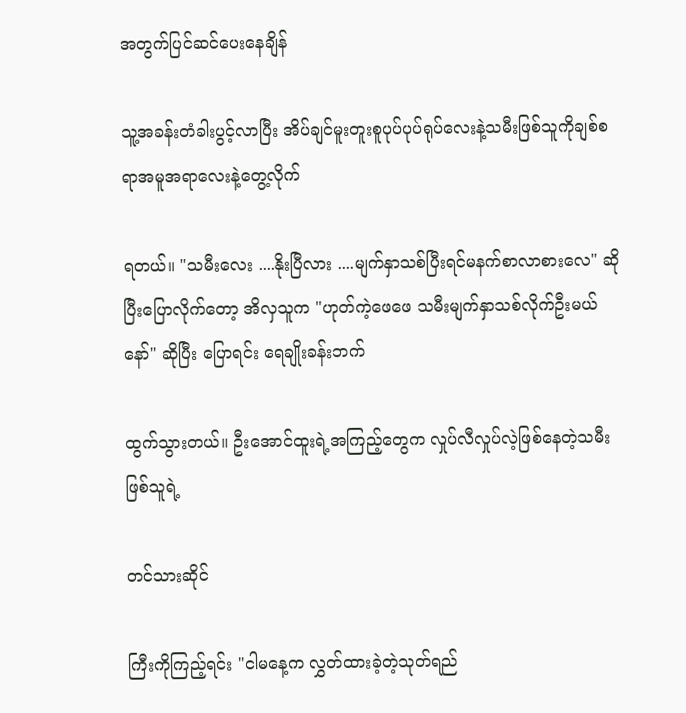အတွက်ပြင်ဆင်ပေးနေချိန်

သူ့အခန်းတံခါးပွင့်လာပြီး အိပ်ချင်မူးတူးစူပုပ်ပုပ်ရုပ်လေးနဲ့သမီးဖြစ်သူကိုချစ်စရာအမူအရာလေးနဲ့တွေ့လိုက်

ရတယ်။ "သမီးလေး ....နိုးပြီလား ....မျက်နှာသစ်ပြီးရင်မနက်စာလာစားလေ" ဆိုပြီးပြောလိုက်တော့ အိလှသူက "ဟုတ်ကဲ့ဖေဖေ သမီးမျက်နှာသစ်လိုက်ဦးမယ်နော်" ဆိုပြီး ပြောရင်း ရေချိုးခန်းဘက်

ထွက်သွားတယ်။ ဦးအောင်ထူးရဲ့အကြည့်တွေက လှုပ်လီလှုပ်လဲ့ဖြစ်နေတဲ့သမီးဖြစ်သူရဲ့

တင်သားဆိုင်

ကြီးကိုကြည့်ရင်း "ငါမနေ့က လွှတ်ထားခဲ့တဲ့သုတ်ရည်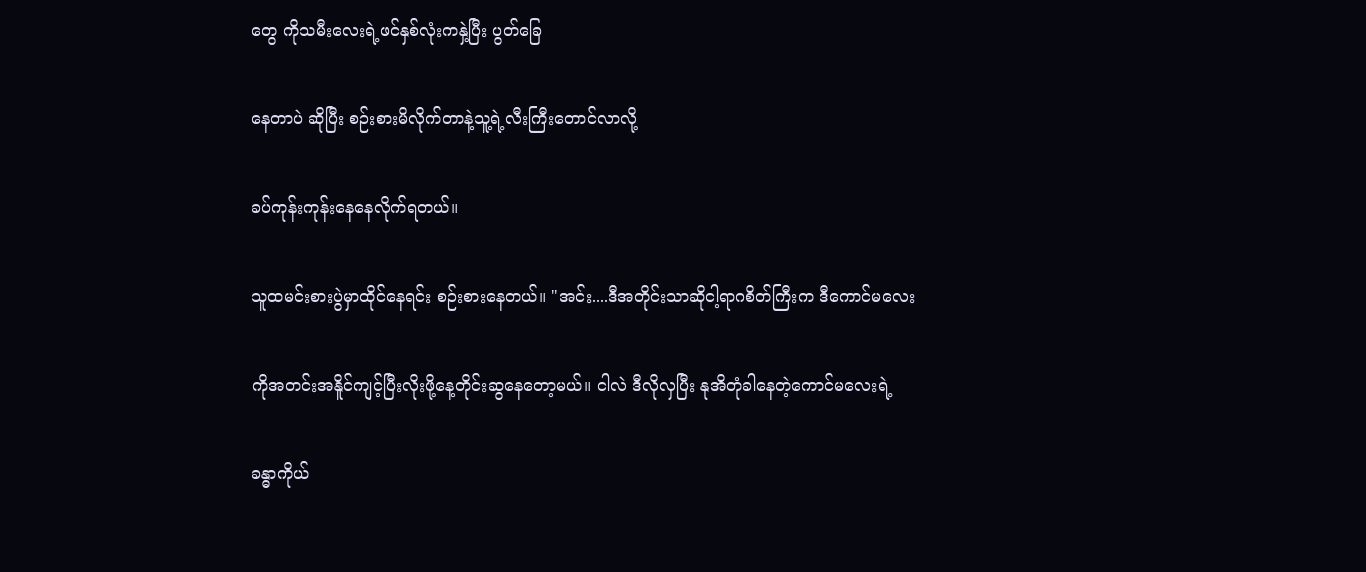တွေ ကိုသမီးလေးရဲ့ဖင်နှစ်လုံးကနှဲ့ပြီး ပွတ်ခြေ

နေတာပဲ ဆိုပြီး စဉ်းစားမိလိုက်တာနဲ့သူ့ရဲ့လီးကြီးတောင်လာလို့

ခပ်ကုန်းကုန်းနေနေလိုက်ရတယ်။

သူထမင်းစားပွဲမှာထိုင်နေရင်း စဉ်းစားနေတယ်။ "အင်း....ဒီအတိုင်းသာဆိုငါ့ရာဂစိတ်ကြီးက ဒီကောင်မလေး

ကိုအတင်းအနိူင်ကျင့်ပြီးလိုးဖို့နေ့တိုင်းဆွနေတော့မယ်။ ငါလဲ ဒီလိုလှပြီး နုအိတုံခါနေတဲ့ကောင်မလေးရဲ့

ခန္ဓာကိုယ်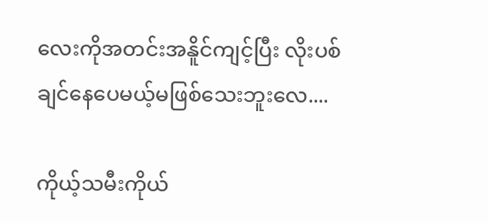လေးကိုအတင်းအနိူင်ကျင့်ပြီး လိုးပစ်ချင်နေပေမယ့်မဖြစ်သေးဘူးလေ....

ကိုယ့်သမီးကိုယ်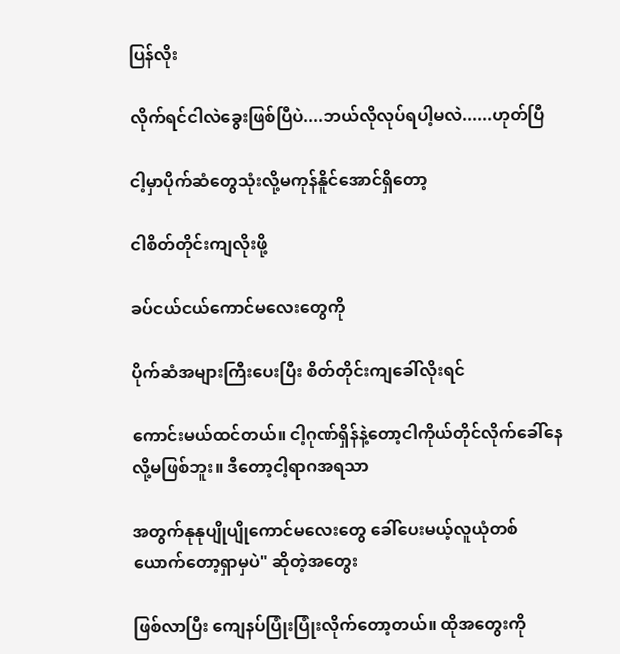ပြန်လိုး

လိုက်ရင်ငါလဲခွေးဖြစ်ပြီပဲ....ဘယ်လိုလုပ်ရပါ့မလဲ......ဟုတ်ပြီ

ငါ့မှာပိုက်ဆံတွေသုံးလို့မကုန်နိူင်အောင်ရှိတော့

ငါစိတ်တိုင်းကျလိုးဖို့

ခပ်ငယ်ငယ်ကောင်မလေးတွေကို

ပိုက်ဆံအများကြီးပေးပြီး စိတ်တိုင်းကျခေါ်လိုးရင်

ကောင်းမယ်ထင်တယ်။ ငါ့ဂုဏ်ရှိန်နဲ့တော့ငါကိုယ်တိုင်လိုက်ခေါ်နေလို့မဖြစ်ဘူး။ ဒီတော့ငါ့ရာဂအရသာ

အတွက်နုနုပျိုပျိုကောင်မလေးတွေ ခေါ်ပေးမယ့်လူယုံတစ်ယောက်တော့ရှာမှပဲ" ဆိုတဲ့အတွေး

ဖြစ်လာပြီး ကျေနပ်ပြုံးပြုံးလိုက်တော့တယ်။ ထိုအတွေးကို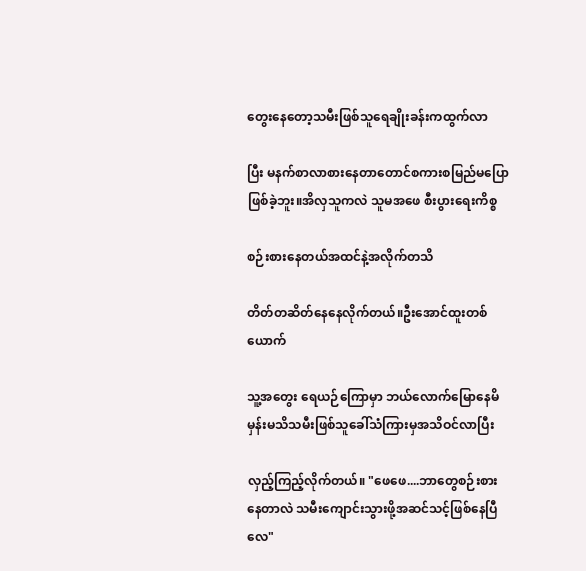တွေးနေတော့သမီးဖြစ်သူရေချိုးခန်းကထွက်လာ

ပြီး မနက်စာလာစားနေတာတောင်စကားစမြည်မပြောဖြစ်ခဲ့ဘူး။အိလှသူကလဲ သူမအဖေ စီးပွားရေးကိစ္စ

စဉ်းစားနေတယ်အထင်နဲ့အလိုက်တသိ

တိတ်တဆိတ်နေနေလိုက်တယ်။ဦးအောင်ထူးတစ်ယောက်

သူ့အတွေး ရေယဉ်ကြောမှာ ဘယ်လောက်မြောနေမိမှန်းမသိသမီးဖြစ်သူခေါ်သံကြားမှအသိဝင်လာပြီး

လှည့်ကြည့်လိုက်တယ်။ "ဖေဖေ....ဘာတွေစဉ်းစားနေတာလဲ သမီးကျောင်းသွားဖို့အဆင်သင့်ဖြစ်နေပြီလေ"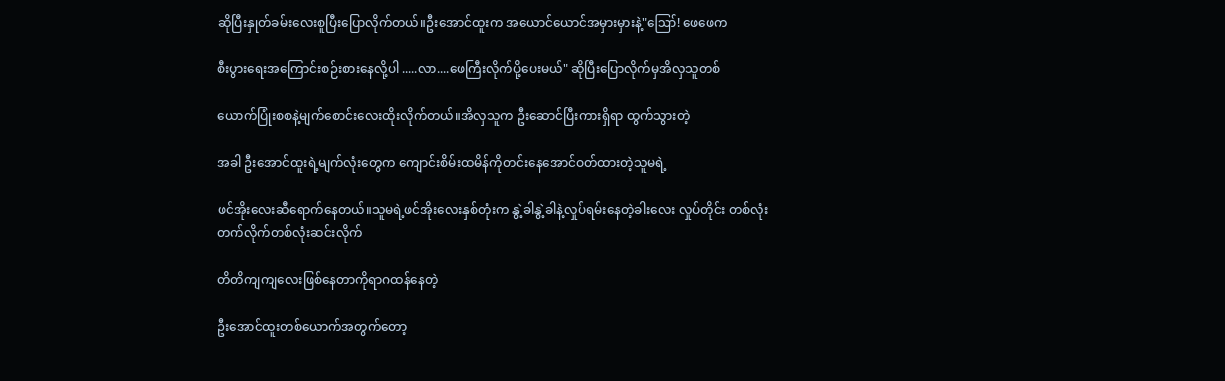ဆိုပြီးနှုတ်ခမ်းလေးစူပြီးပြောလိုက်တယ်။ဦးအောင်ထူးက အယောင်ယောင်အမှားမှားနဲ့"ဪ! ဖေဖေက

စီးပွားရေးအကြောင်းစဉ်းစားနေလို့ပါ .....လာ....ဖေကြီးလိုက်ပို့ပေးမယ်" ဆိုပြီးပြောလိုက်မှအိလှသူတစ်

ယောက်ပြုံးစစနဲ့မျက်စောင်းလေးထိုးလိုက်တယ်။အိလှသူက ဦးဆောင်ပြီးကားရှိရာ ထွက်သွားတဲ့

အခါ ဦးအောင်ထူးရဲ့မျက်လုံးတွေက ကျောင်းစိမ်းထမိန်ကိုတင်းနေအောင်ဝတ်ထားတဲ့သူမရဲ့

ဖင်အိုးလေးဆီရောက်နေတယ်။သူမရဲ့ဖင်အိုးလေးနှစ်တုံးက နွဲ့ခါနွဲ့ခါနဲ့လှုပ်ရမ်းနေတဲ့ခါးလေး လှုပ်တိုင်း တစ်လုံးတက်လိုက်တစ်လုံးဆင်းလိုက်

တိတိကျကျလေးဖြစ်နေတာကိုရာဂထန်နေတဲ့

ဦးအောင်ထူးတစ်ယောက်အတွက်တော့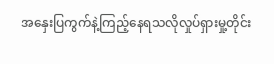အနှေးပြကွက်နဲ့ကြည့်နေရသလိုလှုပ်ရှားမှု့တိုင်း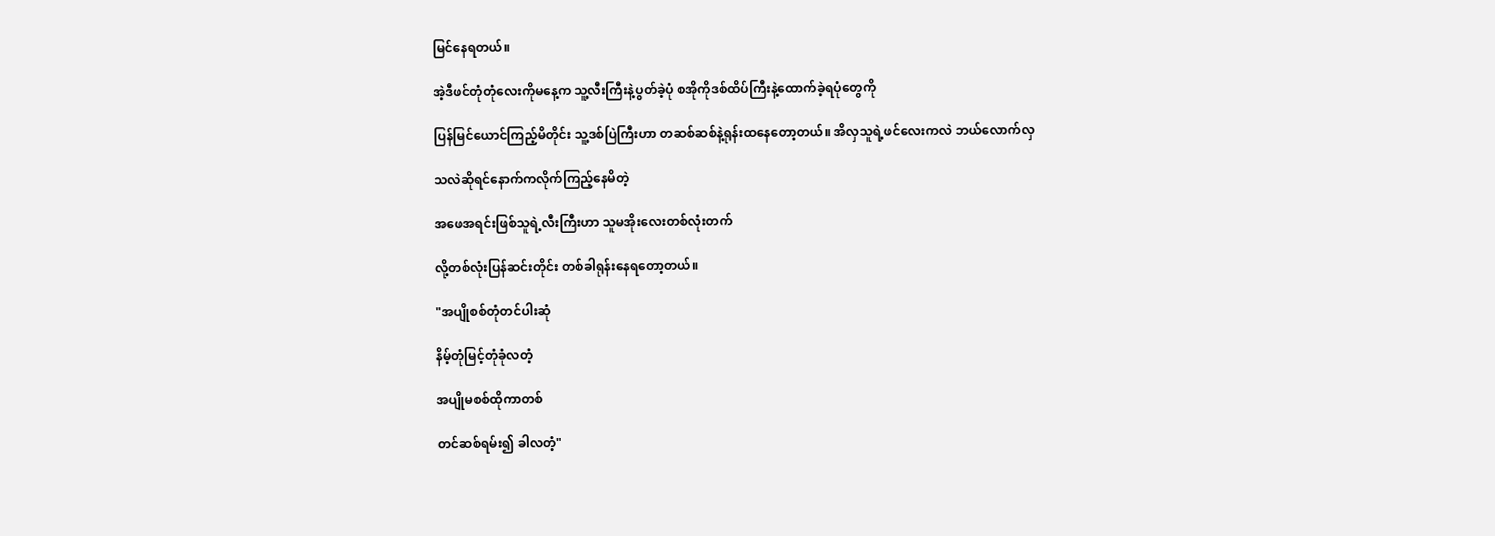မြင်နေရတယ်။

အဲ့ဒီဖင်တုံတုံလေးကိုမနေ့က သူ့လီးကြီးနဲ့ပွတ်ခဲ့ပုံ စအိုကိုဒစ်ထိပ်ကြီးနဲ့ထောက်ခဲ့ရပုံတွေကို

ပြန်မြင်ယောင်ကြည့်မိတိုင်း သူ့ဒစ်ပြဲကြီးဟာ တဆစ်ဆစ်နဲ့ရုန်းထနေတော့တယ်။ အိလှသူရဲ့ဖင်လေးကလဲ ဘယ်လောက်လှ

သလဲဆိုရင်နောက်ကလိုက်ကြည့်နေမိတဲ့

အဖေအရင်းဖြစ်သူရဲ့လီးကြီးဟာ သူမအိုးလေးတစ်လုံးတက်

လို့တစ်လုံးပြန်ဆင်းတိုင်း တစ်ခါရုန်းနေရတော့တယ်။

"အပျိုစစ်တုံတင်ပါးဆုံ

နိမ့်တုံမြင့်တုံခုံလတံ့

အပျိုမစစ်ထိုကာတစ်

တင်ဆစ်ရမ်း၍ ခါလတံ့"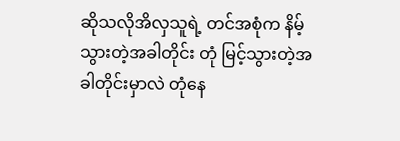ဆိုသလိုအိလှသူရဲ့ တင်အစုံက နိမ့်သွားတဲ့အခါတိုင်း တုံ မြင့်သွားတဲ့အခါတိုင်းမှာလဲ တုံနေ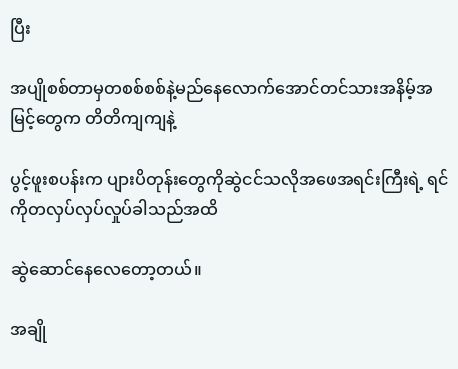ပြီး

အပျိုစစ်တာမှတစစ်စစ်နဲ့မည်နေလောက်အောင်တင်သားအနိမ့်အမြင့်တွေက တိတိကျကျနဲ့

ပွင့်ဖူးစပန်းက ပျားပိတုန်းတွေကိုဆွဲငင်သလိုအဖေအရင်းကြီးရဲ့ ရင်ကိုတလှပ်လှပ်လှုပ်ခါသည်အထိ

ဆွဲဆောင်နေလေတော့တယ်။

အချို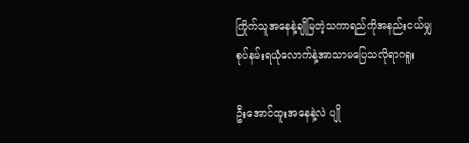ကြိုက်သူအနေနဲ့ချိုမြတဲ့သကာရည်ကိုအနည်းငယ်မျှစုပ်နမ်းရယုံလောက်နဲ့အာသာမပြေသလိုရာဂရူး

ဦးအောင်ထူးအနေနဲ့လဲ ပျို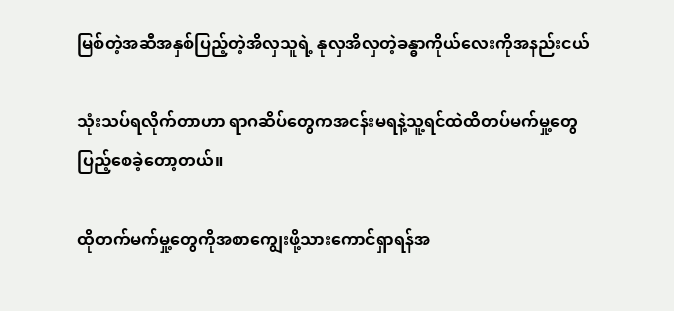မြစ်တဲ့အဆီအနှစ်ပြည့်တဲ့အိလှသူရဲ့ နုလှအိလှတဲ့ခန္ဓာကိုယ်လေးကိုအနည်းငယ်

သုံးသပ်ရလိုက်တာဟာ ရာဂဆိပ်တွေကအငန်းမရနဲ့သူ့ရင်ထဲထိတပ်မက်မှု့တွေပြည့်စေခဲ့တော့တယ်။

ထိုတက်မက်မှု့တွေကိုအစာကျွေးဖို့သားကောင်ရှာရန်အ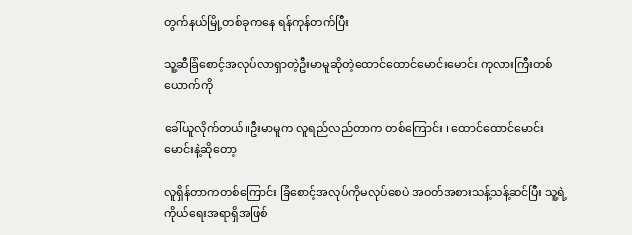တွက်နယ်မြို့တစ်ခုကနေ ရန်ကုန်တက်ပြီး

သူ့ဆီခြံစောင့်အလုပ်လာရှာတဲ့ဦးမာမူဆိုတဲ့ထောင်ထောင်မောင်းမောင်း ကုလားကြီးတစ်ယောက်ကို

ခေါ်ယူလိုက်တယ်။ဦးမာမူက လူရည်လည်တာက တစ်ကြောင်း ၊ ထောင်ထောင်မောင်းမောင်းနဲ့ဆိုတော့

လူရှိန်တာကတစ်ကြောင်း ခြံစောင့်အလုပ်ကိုမလုပ်စေပဲ အဝတ်အစားသန့်သန့်ဆင်ပြီး သူ့ရဲ့ကိုယ်ရေးအရာရှိအဖြစ်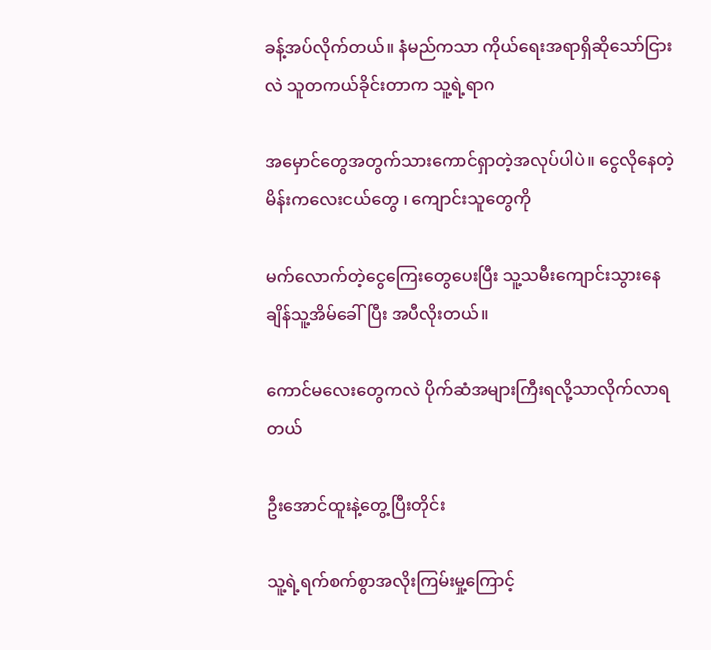ခန့်အပ်လိုက်တယ်။ နံမည်ကသာ ကိုယ်ရေးအရာရှိဆိုသော်ငြားလဲ သူတကယ်ခိုင်းတာက သူ့ရဲ့ရာဂ

အမှောင်တွေအတွက်သားကောင်ရှာတဲ့အလုပ်ပါပဲ။ ငွေလိုနေတဲ့မိန်းကလေးငယ်တွေ ၊ ကျောင်းသူတွေကို

မက်လောက်တဲ့ငွေကြေးတွေပေးပြီး သူ့သမီးကျောင်းသွားနေချိန်သူ့အိမ်ခေါ်ပြီး အပီလိုးတယ်။

ကောင်မလေးတွေကလဲ ပိုက်ဆံအများကြီးရလို့သာလိုက်လာရတယ်

ဦးအောင်ထူးနဲ့တွေ့ပြီးတိုင်း

သူ့ရဲ့ရက်စက်စွာအလိုးကြမ်းမှု့ကြောင့်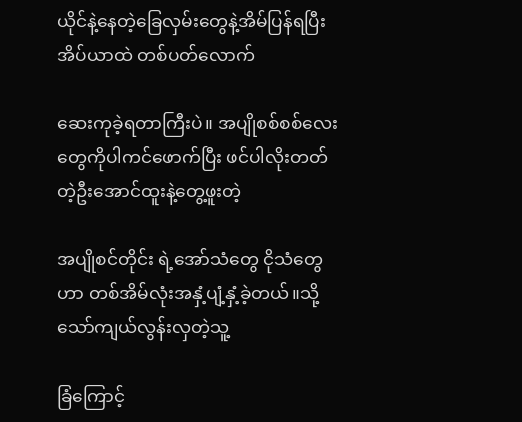ယိုင်နဲ့နေတဲ့ခြေလှမ်းတွေနဲ့အိမ်ပြန်ရပြီး အိပ်ယာထဲ တစ်ပတ်လောက်

ဆေးကုခဲ့ရတာကြီးပဲ။ အပျိုစစ်စစ်လေးတွေကိုပါကင်ဖောက်ပြီး ဖင်ပါလိုးတတ်တဲ့ဦးအောင်ထူးနဲ့တွေ့ဖူးတဲ့

အပျိုစင်တိုင်း ရဲ့အော်သံတွေ ငိုသံတွေဟာ တစ်အိမ်လုံးအနှံ့ပျံ့နှံ့ခဲ့တယ်။သို့သော်ကျယ်လွန်းလှတဲ့သူ့

ခြံကြောင့်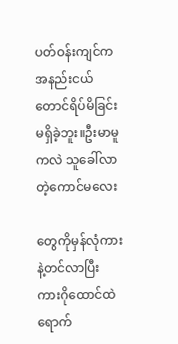ပတ်ဝန်းကျင်က အနည်းငယ်တောင်ရိပ်မိခြင်းမရှိခဲ့ဘူး။ဦးမာမူကလဲ သူခေါ်လာတဲ့ကောင်မလေး

တွေကိုမှန်လုံကားနဲ့တင်လာပြီး ကားဂိုထောင်ထဲရောက်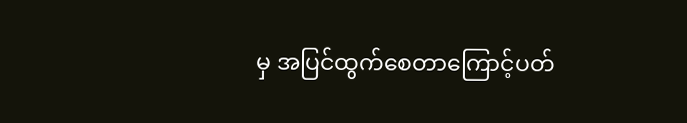မှ အပြင်ထွက်စေတာကြောင့်ပတ်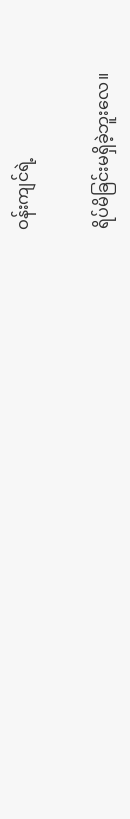ဝန်းကျင်ရဲ့

ရိပ်မိခြင်းမရှိခဲ့ဘူးလေ။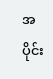အပိုင်း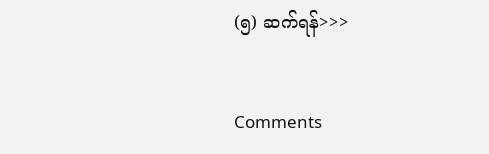(၅) ဆက်ရန်>>>


Comments